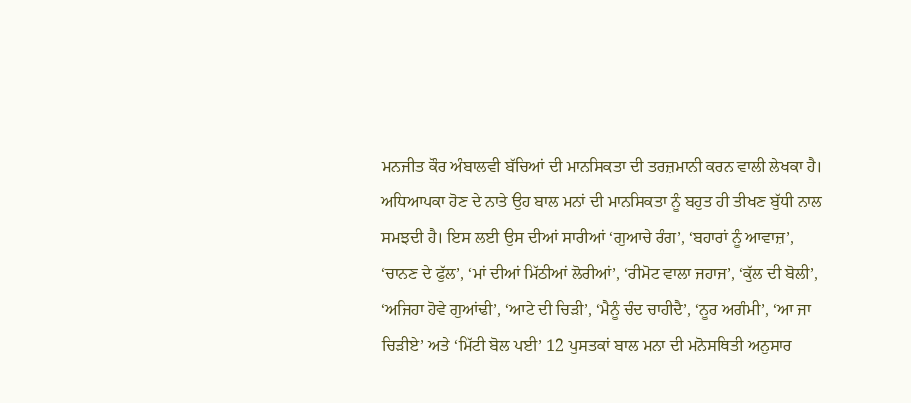ਮਨਜੀਤ ਕੌਰ ਅੰਬਾਲਵੀ ਬੱਚਿਆਂ ਦੀ ਮਾਨਸਿਕਤਾ ਦੀ ਤਰਜ਼ਮਾਨੀ ਕਰਨ ਵਾਲੀ ਲੇਖਕਾ ਹੈ। ਅਧਿਆਪਕਾ ਹੋਣ ਦੇ ਨਾਤੇ ਉਹ ਬਾਲ ਮਨਾਂ ਦੀ ਮਾਨਸਿਕਤਾ ਨੂੰ ਬਹੁਤ ਹੀ ਤੀਖਣ ਬੁੱਧੀ ਨਾਲ ਸਮਝਦੀ ਹੈ। ਇਸ ਲਈ ਉਸ ਦੀਆਂ ਸਾਰੀਆਂ ‘ਗੁਆਚੇ ਰੰਗ’, ‘ਬਹਾਰਾਂ ਨੂੰ ਆਵਾਜ਼’, ‘ਚਾਨਣ ਦੇ ਫੁੱਲ’, ‘ਮਾਂ ਦੀਆਂ ਮਿੱਠੀਆਂ ਲੋਰੀਆਂ’, ‘ਰੀਮੋਟ ਵਾਲਾ ਜਹਾਜ’, ‘ਕੁੱਲ ਦੀ ਬੋਲੀ’, ‘ਅਜਿਹਾ ਹੋਵੇ ਗੁਆਂਢੀ’, ‘ਆਟੇ ਦੀ ਚਿੜੀ’, ‘ਮੈਨੂੰ ਚੰਦ ਚਾਹੀਦੈ’, ‘ਨੂਰ ਅਗੰਮੀ’, ‘ਆ ਜਾ ਚਿੜੀਏ’ ਅਤੇ ‘ਮਿੱਟੀ ਬੋਲ ਪਈ’ 12 ਪੁਸਤਕਾਂ ਬਾਲ ਮਨਾ ਦੀ ਮਨੋਸਥਿਤੀ ਅਨੁਸਾਰ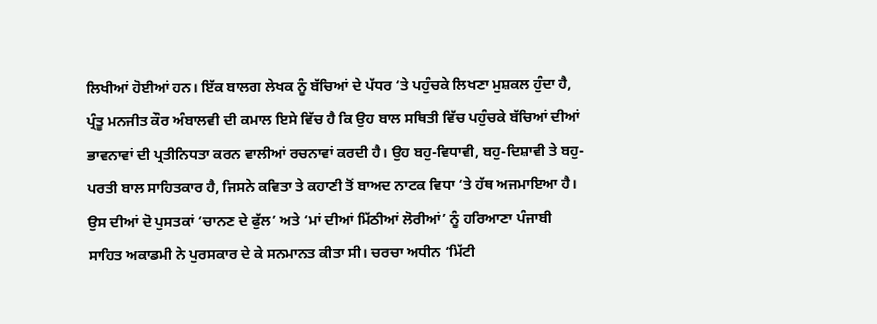ਲਿਖੀਆਂ ਹੋਈਆਂ ਹਨ। ਇੱਕ ਬਾਲਗ ਲੇਖਕ ਨੂੰ ਬੱਚਿਆਂ ਦੇ ਪੱਧਰ ‘ਤੇ ਪਹੁੰਚਕੇ ਲਿਖਣਾ ਮੁਸ਼ਕਲ ਹੁੰਦਾ ਹੈ, ਪ੍ਰੰਤੂ ਮਨਜੀਤ ਕੌਰ ਅੰਬਾਲਵੀ ਦੀ ਕਮਾਲ ਇਸੇ ਵਿੱਚ ਹੈ ਕਿ ਉਹ ਬਾਲ ਸਥਿਤੀ ਵਿੱਚ ਪਹੁੰਚਕੇ ਬੱਚਿਆਂ ਦੀਆਂ ਭਾਵਨਾਵਾਂ ਦੀ ਪ੍ਰਤੀਨਿਧਤਾ ਕਰਨ ਵਾਲੀਆਂ ਰਚਨਾਵਾਂ ਕਰਦੀ ਹੈ। ਉਹ ਬਹੁ-ਵਿਧਾਵੀ, ਬਹੁ-ਦਿਸ਼ਾਵੀ ਤੇ ਬਹੁ-ਪਰਤੀ ਬਾਲ ਸਾਹਿਤਕਾਰ ਹੈ, ਜਿਸਨੇ ਕਵਿਤਾ ਤੇ ਕਹਾਣੀ ਤੋਂ ਬਾਅਦ ਨਾਟਕ ਵਿਧਾ ‘ਤੇ ਹੱਥ ਅਜਮਾਇਆ ਹੈ। ਉਸ ਦੀਆਂ ਦੋ ਪੁਸਤਕਾਂ ‘ਚਾਨਣ ਦੇ ਫੁੱਲ’ ਅਤੇ ‘ਮਾਂ ਦੀਆਂ ਮਿੱਠੀਆਂ ਲੋਰੀਆਂ’ ਨੂੰ ਹਰਿਆਣਾ ਪੰਜਾਬੀ ਸਾਹਿਤ ਅਕਾਡਮੀ ਨੇ ਪੁਰਸਕਾਰ ਦੇ ਕੇ ਸਨਮਾਨਤ ਕੀਤਾ ਸੀ। ਚਰਚਾ ਅਧੀਨ ‘ਮਿੱਟੀ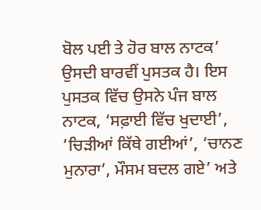ਬੋਲ ਪਈ ਤੇ ਹੋਰ ਬਾਲ ਨਾਟਕ’ ਉਸਦੀ ਬਾਰਵੀਂ ਪੁਸਤਕ ਹੈ। ਇਸ ਪੁਸਤਕ ਵਿੱਚ ਉਸਨੇ ਪੰਜ ਬਾਲ ਨਾਟਕ, ‘ਸਫ਼ਾਈ ਵਿੱਚ ਖੁਦਾਈ’, ‘ਚਿੜੀਆਂ ਕਿੱਥੇ ਗਈਆਂ’, ‘ਚਾਨਣ ਮੁਨਾਰਾ’, ਮੌਸਮ ਬਦਲ ਗਏ’ ਅਤੇ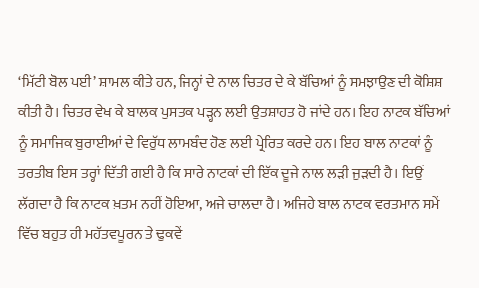‘ਮਿੱਟੀ ਬੋਲ ਪਈ’ ਸ਼ਾਮਲ ਕੀਤੇ ਹਨ, ਜਿਨ੍ਹਾਂ ਦੇ ਨਾਲ ਚਿਤਰ ਦੇ ਕੇ ਬੱਚਿਆਂ ਨੂੰ ਸਮਝਾਉਣ ਦੀ ਕੋਸ਼ਿਸ਼ ਕੀਤੀ ਹੈ। ਚਿਤਰ ਵੇਖ ਕੇ ਬਾਲਕ ਪੁਸਤਕ ਪੜ੍ਹਨ ਲਈ ਉਤਸ਼ਾਹਤ ਹੋ ਜਾਂਦੇ ਹਨ। ਇਹ ਨਾਟਕ ਬੱਚਿਆਂ ਨੂੰ ਸਮਾਜਿਕ ਬੁਰਾਈਆਂ ਦੇ ਵਿਰੁੱਧ ਲਾਮਬੰਦ ਹੋਣ ਲਈ ਪ੍ਰੇਰਿਤ ਕਰਦੇ ਹਨ। ਇਹ ਬਾਲ ਨਾਟਕਾਂ ਨੂੰ ਤਰਤੀਬ ਇਸ ਤਰ੍ਹਾਂ ਦਿੱਤੀ ਗਈ ਹੈ ਕਿ ਸਾਰੇ ਨਾਟਕਾਂ ਦੀ ਇੱਕ ਦੂਜੇ ਨਾਲ ਲੜੀ ਜੁੜਦੀ ਹੈ। ਇਉਂ ਲੱਗਦਾ ਹੈ ਕਿ ਨਾਟਕ ਖ਼ਤਮ ਨਹੀਂ ਹੋਇਆ, ਅਜੇ ਚਾਲਦਾ ਹੈ। ਅਜਿਹੇ ਬਾਲ ਨਾਟਕ ਵਰਤਮਾਨ ਸਮੇਂ ਵਿੱਚ ਬਹੁਤ ਹੀ ਮਹੱਤਵਪੂਰਨ ਤੇ ਢੁਕਵੇਂ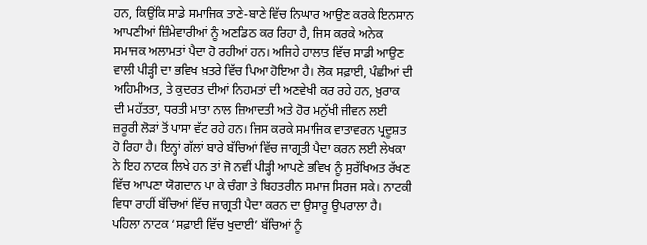ਹਨ, ਕਿਉਂਕਿ ਸਾਡੇ ਸਮਾਜਿਕ ਤਾਣੇ-ਬਾਣੇ ਵਿੱਚ ਨਿਘਾਰ ਆਉਣ ਕਰਕੇ ਇਨਸਾਨ ਆਪਣੀਆਂ ਜ਼ਿੰਮੇਵਾਰੀਆਂ ਨੂੰ ਅਣਡਿਠ ਕਰ ਰਿਹਾ ਹੈ, ਜਿਸ ਕਰਕੇ ਅਨੇਕ ਸਮਾਜਕ ਅਲਾਮਤਾਂ ਪੈਦਾ ਹੋ ਰਹੀਆਂ ਹਨ। ਅਜਿਹੇ ਹਾਲਾਤ ਵਿੱਚ ਸਾਡੀ ਆਉਣ ਵਾਲੀ ਪੀੜ੍ਹੀ ਦਾ ਭਵਿਖ ਖ਼ਤਰੇ ਵਿੱਚ ਪਿਆ ਹੋਇਆ ਹੈ। ਲੋਕ ਸਫ਼ਾਈ, ਪੰਛੀਆਂ ਦੀ ਅਹਿਮੀਅਤ, ਤੇ ਕੁਦਰਤ ਦੀਆਂ ਨਿਹਮਤਾਂ ਦੀ ਅਣਵੇਖੀ ਕਰ ਰਹੇ ਹਨ, ਖ਼ੁਰਾਕ ਦੀ ਮਹੱਤਤਾ, ਧਰਤੀ ਮਾਤਾ ਨਾਲ ਜ਼ਿਆਦਤੀ ਅਤੇ ਹੋਰ ਮਨੁੱਖੀ ਜੀਵਨ ਲਈ ਜ਼ਰੂਰੀ ਲੋੜਾਂ ਤੋਂ ਪਾਸਾ ਵੱਟ ਰਹੇ ਹਨ। ਜਿਸ ਕਰਕੇ ਸਮਾਜਿਕ ਵਾਤਾਵਰਨ ਪ੍ਰਦੂਸ਼ਤ ਹੋ ਰਿਹਾ ਹੈ। ਇਨ੍ਹਾਂ ਗੱਲਾਂ ਬਾਰੇ ਬੱਚਿਆਂ ਵਿੱਚ ਜਾਗ੍ਰਤੀ ਪੈਦਾ ਕਰਨ ਲਈ ਲੇਖਕਾ ਨੇ ਇਹ ਨਾਟਕ ਲਿਖੇ ਹਨ ਤਾਂ ਜੋ ਨਵੀਂ ਪੀੜ੍ਹੀ ਆਪਣੇ ਭਵਿਖ ਨੂੰ ਸੁਰੱਖਿਅਤ ਰੱਖਣ ਵਿੱਚ ਆਪਣਾ ਯੋਗਦਾਨ ਪਾ ਕੇ ਚੰਗਾ ਤੇ ਬਿਹਤਰੀਨ ਸਮਾਜ ਸਿਰਜ ਸਕੇ। ਨਾਟਕੀ ਵਿਧਾ ਰਾਹੀਂ ਬੱਚਿਆਂ ਵਿੱਚ ਜਾਗ੍ਰਤੀ ਪੈਦਾ ਕਰਨ ਦਾ ਉਸਾਰੂ ਉਪਰਾਲਾ ਹੈ। ਪਹਿਲਾ ਨਾਟਕ ‘ਸਫ਼ਾਈ ਵਿੱਚ ਖੁਦਾਈ’ ਬੱਚਿਆਂ ਨੂੰ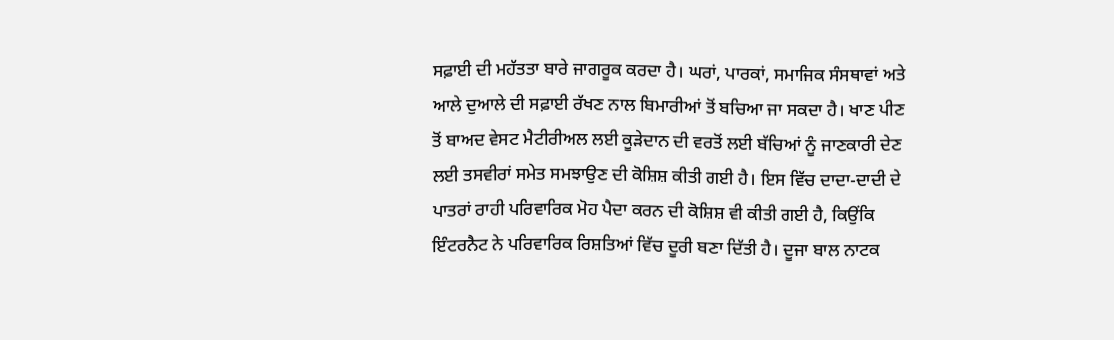ਸਫ਼ਾਈ ਦੀ ਮਹੱਤਤਾ ਬਾਰੇ ਜਾਗਰੂਕ ਕਰਦਾ ਹੈ। ਘਰਾਂ, ਪਾਰਕਾਂ, ਸਮਾਜਿਕ ਸੰਸਥਾਵਾਂ ਅਤੇ ਆਲੇ ਦੁਆਲੇ ਦੀ ਸਫ਼ਾਈ ਰੱਖਣ ਨਾਲ ਬਿਮਾਰੀਆਂ ਤੋਂ ਬਚਿਆ ਜਾ ਸਕਦਾ ਹੈ। ਖਾਣ ਪੀਣ ਤੋਂ ਬਾਅਦ ਵੇਸਟ ਮੈਟੀਰੀਅਲ ਲਈ ਕੂੜੇਦਾਨ ਦੀ ਵਰਤੋਂ ਲਈ ਬੱਚਿਆਂ ਨੂੰ ਜਾਣਕਾਰੀ ਦੇਣ ਲਈ ਤਸਵੀਰਾਂ ਸਮੇਤ ਸਮਝਾਉਣ ਦੀ ਕੋਸ਼ਿਸ਼ ਕੀਤੀ ਗਈ ਹੈ। ਇਸ ਵਿੱਚ ਦਾਦਾ-ਦਾਦੀ ਦੇ ਪਾਤਰਾਂ ਰਾਹੀ ਪਰਿਵਾਰਿਕ ਮੋਹ ਪੈਦਾ ਕਰਨ ਦੀ ਕੋਸ਼ਿਸ਼ ਵੀ ਕੀਤੀ ਗਈ ਹੈ, ਕਿਉਂਕਿ ਇੰਟਰਨੈਟ ਨੇ ਪਰਿਵਾਰਿਕ ਰਿਸ਼ਤਿਆਂ ਵਿੱਚ ਦੂਰੀ ਬਣਾ ਦਿੱਤੀ ਹੈ। ਦੂਜਾ ਬਾਲ ਨਾਟਕ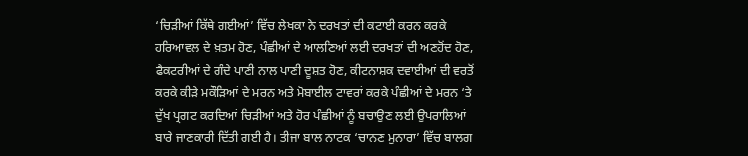‘ਚਿੜੀਆਂ ਕਿੱਥੇ ਗਈਆਂ’ ਵਿੱਚ ਲੇਖਕਾ ਨੇ ਦਰਖਤਾਂ ਦੀ ਕਟਾਈ ਕਰਨ ਕਰਕੇ ਹਰਿਆਵਲ ਦੇ ਖ਼ਤਮ ਹੋਣ, ਪੰਛੀਆਂ ਦੇ ਆਲਣਿਆਂ ਲਈ ਦਰਖਤਾਂ ਦੀ ਅਣਹੋਂਦ ਹੋਣ, ਫੈਕਟਰੀਆਂ ਦੇ ਗੰਦੇ ਪਾਣੀ ਨਾਲ ਪਾਣੀ ਦੂਸ਼ਤ ਹੋਣ, ਕੀਟਨਾਸ਼ਕ ਦਵਾਈਆਂ ਦੀ ਵਰਤੋਂ ਕਰਕੇ ਕੀੜੇ ਮਕੌੜਿਆਂ ਦੇ ਮਰਨ ਅਤੇ ਮੋਬਾਈਲ ਟਾਵਰਾਂ ਕਰਕੇ ਪੰਛੀਆਂ ਦੇ ਮਰਨ ‘ਤੇ ਦੁੱਖ ਪ੍ਰਗਟ ਕਰਦਿਆਂ ਚਿੜੀਆਂ ਅਤੇ ਹੋਰ ਪੰਛੀਆਂ ਨੂੰ ਬਚਾਉਣ ਲਈ ਉਪਰਾਲਿਆਂ ਬਾਰੇ ਜਾਣਕਾਰੀ ਦਿੱਤੀ ਗਈ ਹੈ। ਤੀਜਾ ਬਾਲ ਨਾਟਕ ‘ਚਾਨਣ ਮੁਨਾਰਾ’ ਵਿੱਚ ਬਾਲਗ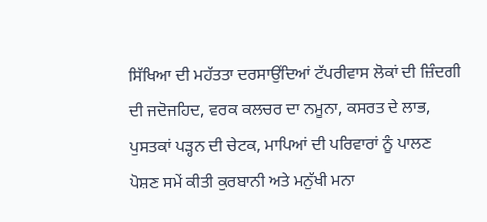ਸਿੱਖਿਆ ਦੀ ਮਹੱਤਤਾ ਦਰਸਾਉਂਦਿਆਂ ਟੱਪਰੀਵਾਸ ਲੋਕਾਂ ਦੀ ਜ਼ਿੰਦਗੀ ਦੀ ਜਦੋਜਹਿਦ, ਵਰਕ ਕਲਚਰ ਦਾ ਨਮੂਨਾ, ਕਸਰਤ ਦੇ ਲਾਭ, ਪੁਸਤਕਾਂ ਪੜ੍ਹਨ ਦੀ ਚੇਟਕ, ਮਾਪਿਆਂ ਦੀ ਪਰਿਵਾਰਾਂ ਨੂੰ ਪਾਲਣ ਪੋਸ਼ਣ ਸਮੇਂ ਕੀਤੀ ਕੁਰਬਾਨੀ ਅਤੇ ਮਨੁੱਖੀ ਮਨਾ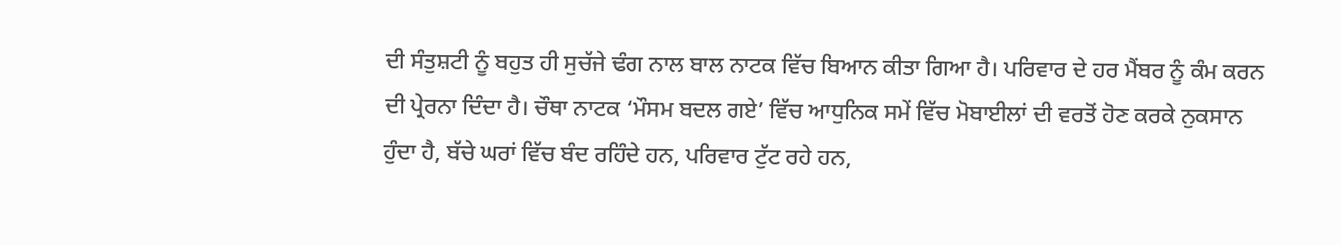ਦੀ ਸੰਤੁਸ਼ਟੀ ਨੂੰ ਬਹੁਤ ਹੀ ਸੁਚੱਜੇ ਢੰਗ ਨਾਲ ਬਾਲ ਨਾਟਕ ਵਿੱਚ ਬਿਆਨ ਕੀਤਾ ਗਿਆ ਹੈ। ਪਰਿਵਾਰ ਦੇ ਹਰ ਮੈਂਬਰ ਨੂੰ ਕੰਮ ਕਰਨ ਦੀ ਪ੍ਰੇਰਨਾ ਦਿੰਦਾ ਹੈ। ਚੌਥਾ ਨਾਟਕ ‘ਮੌਸਮ ਬਦਲ ਗਏ’ ਵਿੱਚ ਆਧੁਨਿਕ ਸਮੇਂ ਵਿੱਚ ਮੋਬਾਈਲਾਂ ਦੀ ਵਰਤੋਂ ਹੋਣ ਕਰਕੇ ਨੁਕਸਾਨ ਹੁੰਦਾ ਹੈ, ਬੱਚੇ ਘਰਾਂ ਵਿੱਚ ਬੰਦ ਰਹਿੰਦੇ ਹਨ, ਪਰਿਵਾਰ ਟੁੱਟ ਰਹੇ ਹਨ,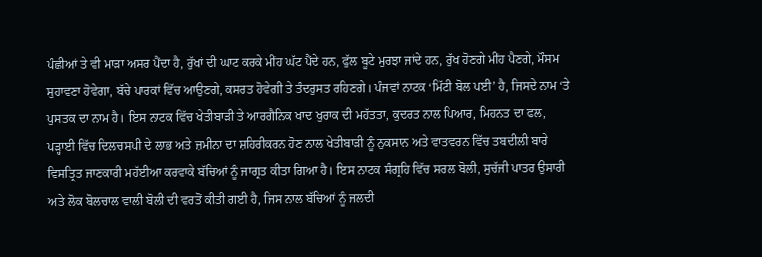ਪੰਛੀਆਂ ਤੇ ਵੀ ਮਾੜਾ ਅਸਰ ਪੈਂਦਾ ਹੈ, ਰੁੱਖਾਂ ਦੀ ਘਾਟ ਕਰਕੇ ਮੀਂਹ ਘੱਟ ਪੈਂਦੇ ਹਨ, ਫੁੱਲ ਬੂਟੇ ਮੁਰਝਾ ਜਾਂਦੇ ਹਨ, ਰੁੱਖ ਹੋਣਗੇ ਮੀਂਹ ਪੈਣਗੇ, ਮੌਸਮ ਸੁਹਾਵਣਾ ਹੋਵੇਗਾ, ਬੱਚੇ ਪਾਰਕਾਂ ਵਿੱਚ ਆਉਣਗੇ, ਕਸਰਤ ਹੋਵੇਗੀ ਤੇ ਤੰਦਰੁਸਤ ਰਹਿਣਗੇ। ਪੰਜਵਾਂ ਨਾਟਕ ‘ਮਿੱਟੀ ਬੋਲ ਪਈ’ ਹੈ, ਜਿਸਦੇ ਨਾਮ ‘ਤੇ ਪੁਸਤਕ ਦਾ ਨਾਮ ਹੈ। ਇਸ ਨਾਟਕ ਵਿੱਚ ਖੇਤੀਬਾੜੀ ਤੇ ਆਰਗੈਨਿਕ ਖਾਦ ਖੁਰਾਕ ਦੀ ਮਹੱਤਤਾ, ਕੁਦਰਤ ਨਾਲ ਪਿਆਰ, ਮਿਹਨਤ ਦਾ ਫਲ, ਪੜ੍ਹਾਈ ਵਿੱਚ ਦਿਲਚਸਪੀ ਦੇ ਲਾਭ ਅਤੇ ਜ਼ਮੀਨਾ ਦਾ ਸ਼ਹਿਰੀਕਰਨ ਹੋਣ ਨਾਲ ਖੇਤੀਬਾੜੀ ਨੂੰ ਨੁਕਸਾਨ ਅਤੇ ਵਾਤਵਰਨ ਵਿੱਚ ਤਬਦੀਲੀ ਬਾਰੇ ਵਿਸਤ੍ਰਿਤ ਜਾਣਕਾਰੀ ਮਹੱਈਆ ਕਰਵਾਕੇ ਬੱਚਿਆਂ ਨੂੰ ਜਾਗ੍ਰਤ ਕੀਤਾ ਗਿਆ ਹੈ। ਇਸ ਨਾਟਕ ਸੰਗ੍ਰਹਿ ਵਿੱਚ ਸਰਲ ਬੋਲੀ, ਸੁਚੱਜੀ ਪਾਤਰ ਉਸਾਰੀ ਅਤੇ ਲੋਕ ਬੋਲਚਾਲ ਵਾਲੀ ਬੋਲੀ ਦੀ ਵਰਤੋਂ ਕੀਤੀ ਗਈ ਹੈ, ਜਿਸ ਨਾਲ ਬੱਚਿਆਂ ਨੂੰ ਜਲਦੀ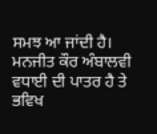ਸਮਝ ਆ ਜਾਂਦੀ ਹੈ। ਮਨਜੀਤ ਕੌਰ ਅੰਬਾਲਵੀ ਵਧਾਈ ਦੀ ਪਾਤਰ ਹੈ ਤੇ ਭਵਿਖ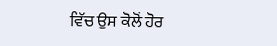ਵਿੱਚ ਉਸ ਕੋਲੋਂ ਹੋਰ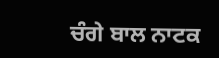ਚੰਗੇ ਬਾਲ ਨਾਟਕ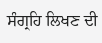ਸੰਗ੍ਰਹਿ ਲਿਖਣ ਦੀ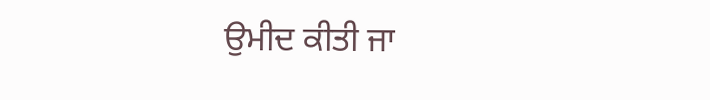ਉਮੀਦ ਕੀਤੀ ਜਾ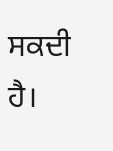ਸਕਦੀ ਹੈ।